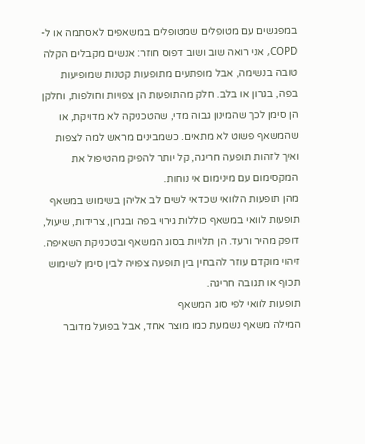במפגשים עם מטופלים שמטופלים במשאפים לאסתמה או ל-COPD, אני רואה שוב ושוב דפוס חוזר: אנשים מקבלים הקלה טובה בנשימה, אבל מופתעים מתופעות קטנות שמופיעות בפה, בגרון או בלב. חלק מהתופעות הן צפויות וחולפות, וחלקן הן סימן לכך שהמינון גבוה מדי, שהטכניקה לא מדויקת, או שהמשאף פשוט לא מתאים. כשמבינים מראש למה לצפות ואיך לזהות תופעה חריגה, קל יותר להפיק מהטיפול את המקסימום עם מינימום אי נוחות.
מהן תופעות הלוואי שכדאי לשים לב אליהן בשימוש במשאף
תופעות לוואי במשאף כוללות גירוי בפה ובגרון, צרידות, שיעול, דופק מהיר ורעד. הן תלויות בסוג המשאף ובטכניקת השאיפה. זיהוי מוקדם עוזר להבחין בין תופעה צפויה לבין סימן לשימוש תכוף או תגובה חריגה.
תופעות לוואי לפי סוג המשאף
המילה משאף נשמעת כמו מוצר אחד, אבל בפועל מדובר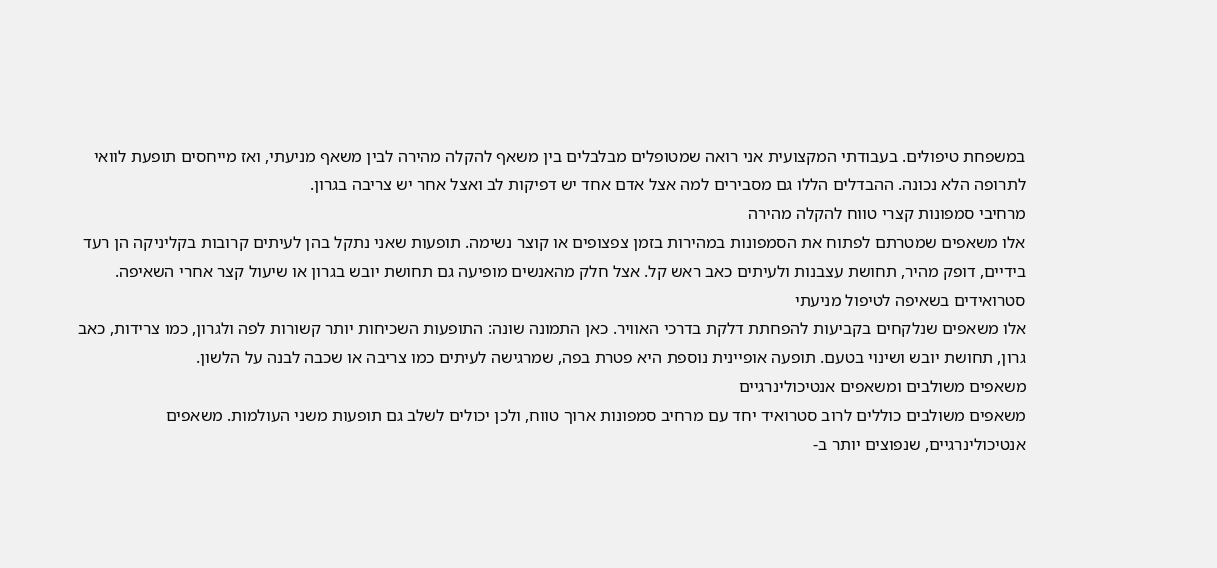במשפחת טיפולים. בעבודתי המקצועית אני רואה שמטופלים מבלבלים בין משאף להקלה מהירה לבין משאף מניעתי, ואז מייחסים תופעת לוואי לתרופה הלא נכונה. ההבדלים הללו גם מסבירים למה אצל אדם אחד יש דפיקות לב ואצל אחר יש צריבה בגרון.
מרחיבי סמפונות קצרי טווח להקלה מהירה
אלו משאפים שמטרתם לפתוח את הסמפונות במהירות בזמן צפצופים או קוצר נשימה. תופעות שאני נתקל בהן לעיתים קרובות בקליניקה הן רעד בידיים, דופק מהיר, תחושת עצבנות ולעיתים כאב ראש קל. אצל חלק מהאנשים מופיעה גם תחושת יובש בגרון או שיעול קצר אחרי השאיפה.
סטרואידים בשאיפה לטיפול מניעתי
אלו משאפים שנלקחים בקביעות להפחתת דלקת בדרכי האוויר. כאן התמונה שונה: התופעות השכיחות יותר קשורות לפה ולגרון, כמו צרידות, כאב גרון, תחושת יובש ושינוי בטעם. תופעה אופיינית נוספת היא פטרת בפה, שמרגישה לעיתים כמו צריבה או שכבה לבנה על הלשון.
משאפים משולבים ומשאפים אנטיכולינרגיים
משאפים משולבים כוללים לרוב סטרואיד יחד עם מרחיב סמפונות ארוך טווח, ולכן יכולים לשלב גם תופעות משני העולמות. משאפים אנטיכולינרגיים, שנפוצים יותר ב-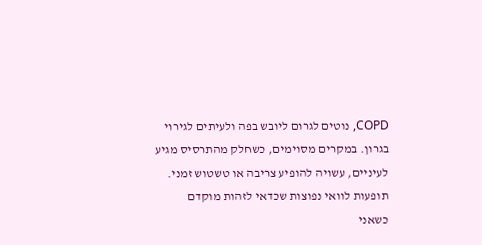COPD, נוטים לגרום ליובש בפה ולעיתים לגירוי בגרון. במקרים מסוימים, כשחלק מהתרסיס מגיע לעיניים, עשויה להופיע צריבה או טשטוש זמני.
תופעות לוואי נפוצות שכדאי לזהות מוקדם
כשאני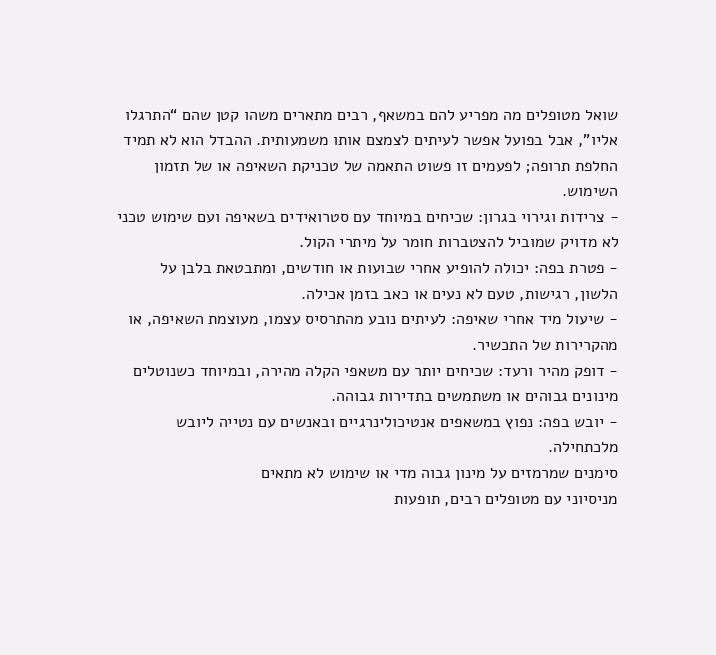שואל מטופלים מה מפריע להם במשאף, רבים מתארים משהו קטן שהם “התרגלו אליו”, אבל בפועל אפשר לעיתים לצמצם אותו משמעותית. ההבדל הוא לא תמיד החלפת תרופה; לפעמים זו פשוט התאמה של טכניקת השאיפה או של תזמון השימוש.
- צרידות וגירוי בגרון: שכיחים במיוחד עם סטרואידים בשאיפה ועם שימוש טכני לא מדויק שמוביל להצטברות חומר על מיתרי הקול.
- פטרת בפה: יכולה להופיע אחרי שבועות או חודשים, ומתבטאת בלבן על הלשון, רגישות, טעם לא נעים או כאב בזמן אכילה.
- שיעול מיד אחרי שאיפה: לעיתים נובע מהתרסיס עצמו, מעוצמת השאיפה, או מהקרירות של התכשיר.
- דופק מהיר ורעד: שכיחים יותר עם משאפי הקלה מהירה, ובמיוחד כשנוטלים מינונים גבוהים או משתמשים בתדירות גבוהה.
- יובש בפה: נפוץ במשאפים אנטיכולינרגיים ובאנשים עם נטייה ליובש מלכתחילה.
סימנים שמרמזים על מינון גבוה מדי או שימוש לא מתאים
מניסיוני עם מטופלים רבים, תופעות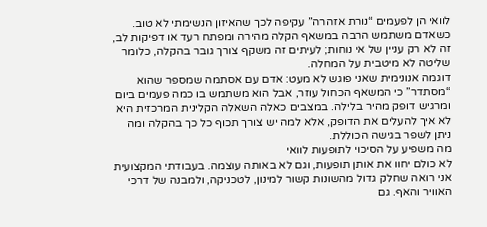לוואי הן לפעמים “נורת אזהרה” עקיפה לכך שהאיזון הנשימתי לא טוב. כשאדם משתמש הרבה במשאף הקלה מהירה ומפתח רעד או דפיקות לב, זה לא רק עניין של אי נוחות; לעיתים זה משקף צורך גובר בהקלה, כלומר שליטה לא מיטבית על המחלה.
דוגמה אנונימית שאני פוגש לא מעט: אדם עם אסתמה שמספר שהוא “מסתדר” כי המשאף הכחול עוזר, אבל הוא משתמש בו כמה פעמים ביום ומרגיש דופק מהיר בלילה. במצבים כאלה השאלה הקלינית המרכזית היא לא איך להעלים את הדופק, אלא למה יש צורך תכוף כל כך בהקלה ומה ניתן לשפר בגישה הכוללת.
מה משפיע על הסיכוי לתופעות לוואי
לא כולם יחוו את אותן תופעות, וגם לא באותה עוצמה. בעבודתי המקצועית אני רואה שחלק גדול מהשונות קשור למינון, לטכניקה, ולמבנה של דרכי האוויר והאף. גם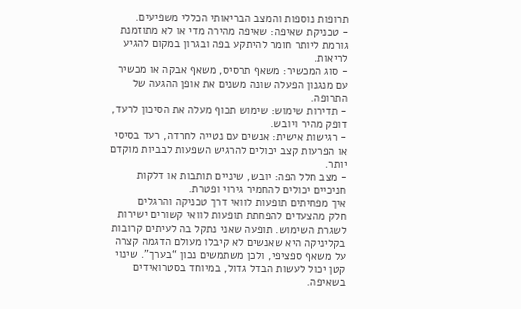תרופות נוספות והמצב הבריאותי הכללי משפיעים.
- טכניקת שאיפה: שאיפה מהירה מדי או לא מתוזמנת גורמת ליותר חומר להיתקע בפה ובגרון במקום להגיע לריאות.
- סוג המכשיר: משאף תרסיס, משאף אבקה או מכשיר עם מנגנון הפעלה שונה משנים את אופן ההגעה של התרופה.
- תדירות שימוש: שימוש תכוף מעלה את הסיכון לרעד, דופק מהיר ויובש.
- רגישות אישית: אנשים עם נטייה לחרדה, רעד בסיסי או הפרעות קצב יכולים להרגיש השפעות לבביות מוקדם יותר.
- מצב חלל הפה: יובש, שיניים תותבות או דלקות חניכיים יכולים להחמיר גירוי ופטרת.
איך מפחיתים תופעות לוואי דרך טכניקה והרגלים
חלק מהצעדים להפחתת תופעות לוואי קשורים ישירות לשגרת השימוש. תופעה שאני נתקל בה לעיתים קרובות בקליניקה היא שאנשים לא קיבלו מעולם הדגמה קצרה על משאף ספציפי, ולכן משתמשים נכון “בערך”. שינוי קטן יכול לעשות הבדל גדול, במיוחד בסטרואידים בשאיפה.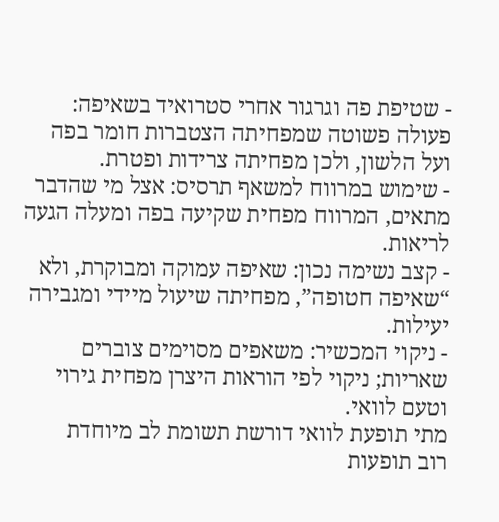- שטיפת פה וגרגור אחרי סטרואיד בשאיפה: פעולה פשוטה שמפחיתה הצטברות חומר בפה ועל הלשון, ולכן מפחיתה צרידות ופטרת.
- שימוש במרווח למשאף תרסיס: אצל מי שהדבר מתאים, המרווח מפחית שקיעה בפה ומעלה הגעה לריאות.
- קצב נשימה נכון: שאיפה עמוקה ומבוקרת, ולא “שאיפה חטופה”, מפחיתה שיעול מיידי ומגבירה יעילות.
- ניקוי המכשיר: משאפים מסוימים צוברים שאריות; ניקוי לפי הוראות היצרן מפחית גירוי וטעם לוואי.
מתי תופעת לוואי דורשת תשומת לב מיוחדת
רוב תופעות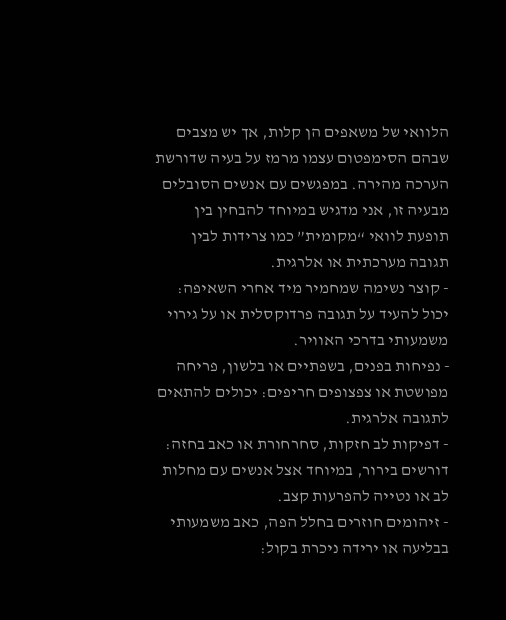הלוואי של משאפים הן קלות, אך יש מצבים שבהם הסימפטום עצמו מרמז על בעיה שדורשת הערכה מהירה. במפגשים עם אנשים הסובלים מבעיה זו, אני מדגיש במיוחד להבחין בין תופעת לוואי “מקומית” כמו צרידות לבין תגובה מערכתית או אלרגית.
- קוצר נשימה שמחמיר מיד אחרי השאיפה: יכול להעיד על תגובה פרדוקסלית או על גירוי משמעותי בדרכי האוויר.
- נפיחות בפנים, בשפתיים או בלשון, פריחה מפושטת או צפצופים חריפים: יכולים להתאים לתגובה אלרגית.
- דפיקות לב חזקות, סחרחורת או כאב בחזה: דורשים בירור, במיוחד אצל אנשים עם מחלות לב או נטייה להפרעות קצב.
- זיהומים חוזרים בחלל הפה, כאב משמעותי בבליעה או ירידה ניכרת בקול: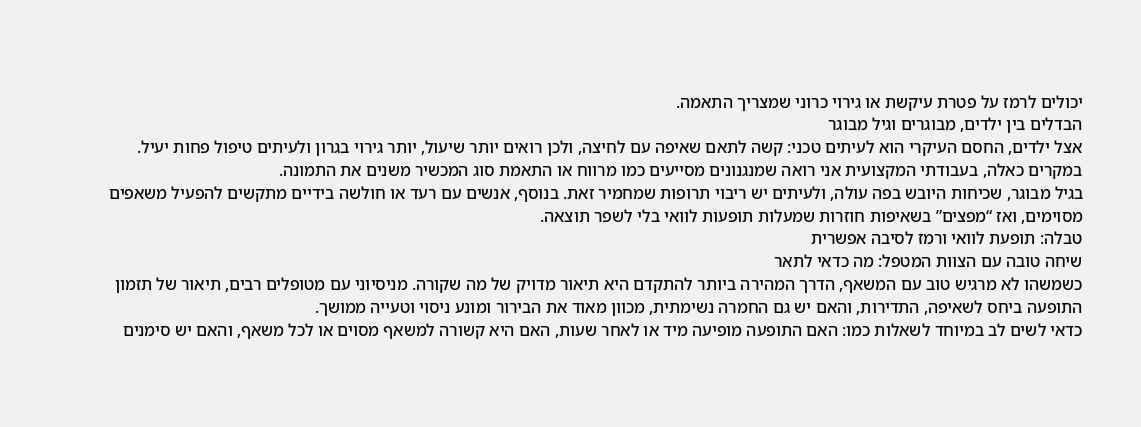יכולים לרמז על פטרת עיקשת או גירוי כרוני שמצריך התאמה.
הבדלים בין ילדים, מבוגרים וגיל מבוגר
אצל ילדים, החסם העיקרי הוא לעיתים טכני: קשה לתאם שאיפה עם לחיצה, ולכן רואים יותר שיעול, יותר גירוי בגרון ולעיתים טיפול פחות יעיל. במקרים כאלה, בעבודתי המקצועית אני רואה שמנגנונים מסייעים כמו מרווח או התאמת סוג המכשיר משנים את התמונה.
בגיל מבוגר, שכיחות היובש בפה עולה, ולעיתים יש ריבוי תרופות שמחמיר זאת. בנוסף, אנשים עם רעד או חולשה בידיים מתקשים להפעיל משאפים מסוימים, ואז “מפצים” בשאיפות חוזרות שמעלות תופעות לוואי בלי לשפר תוצאה.
טבלה: תופעת לוואי ורמז לסיבה אפשרית
שיחה טובה עם הצוות המטפל: מה כדאי לתאר
כשמשהו לא מרגיש טוב עם המשאף, הדרך המהירה ביותר להתקדם היא תיאור מדויק של מה שקורה. מניסיוני עם מטופלים רבים, תיאור של תזמון התופעה ביחס לשאיפה, התדירות, והאם יש גם החמרה נשימתית, מכוון מאוד את הבירור ומונע ניסוי וטעייה ממושך.
כדאי לשים לב במיוחד לשאלות כמו: האם התופעה מופיעה מיד או לאחר שעות, האם היא קשורה למשאף מסוים או לכל משאף, והאם יש סימנים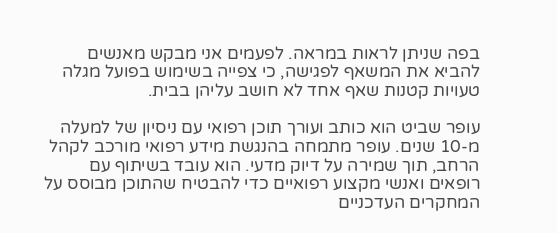בפה שניתן לראות במראה. לפעמים אני מבקש מאנשים להביא את המשאף לפגישה, כי צפייה בשימוש בפועל מגלה טעויות קטנות שאף אחד לא חושב עליהן בבית.

עופר שביט הוא כותב ועורך תוכן רפואי עם ניסיון של למעלה מ-10 שנים. עופר מתמחה בהנגשת מידע רפואי מורכב לקהל הרחב, תוך שמירה על דיוק מדעי. הוא עובד בשיתוף עם רופאים ואנשי מקצוע רפואיים כדי להבטיח שהתוכן מבוסס על המחקרים העדכניים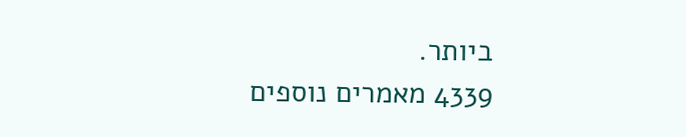ביותר.
4339 מאמרים נוספים